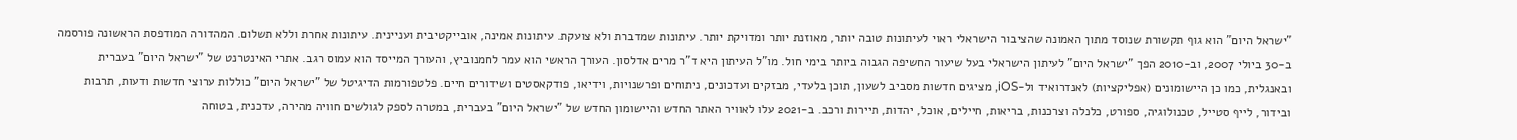"ישראל היום" הוא גוף תקשורת שנוסד מתוך האמונה שהציבור הישראלי ראוי לעיתונות טובה יותר, מאוזנת יותר ומדויקת יותר. עיתונות שמדברת ולא צועקת. עיתונות אמינה, אובייקטיבית ועניינית. עיתונות אחרת וללא תשלום. המהדורה המודפסת הראשונה פורסמה ב-30 ביולי 2007, וב-2010 הפך "ישראל היום" לעיתון הישראלי בעל שיעור החשיפה הגבוה ביותר בימי חול. מו"ל העיתון היא ד"ר מרים אדלסון. העורך הראשי הוא עמר לחמנוביץ, והעורך המייסד הוא עמוס רגב. אתרי האינטרנט של "ישראל היום" בעברית ובאנגלית, כמו כן היישומונים (אפליקציות) לאנדרואיד ול-iOS, מציגים חדשות מסביב לשעון, תוכן בלעדי, מבזקים ועדכונים, ניתוחים ופרשנויות, וידיאו, פודקאסטים ושידורים חיים. פלטפורמות הדיגיטל של "ישראל היום" כוללות ערוצי חדשות ודעות, תרבות ובידור, לייף סטייל, טכנולוגיה, ספורט, כלכלה וצרכנות, בריאות, חיילים, אוכל, יהדות, תיירות ורכב. ב-2021 עלו לאוויר האתר החדש והיישומון החדש של "ישראל היום" בעברית, במטרה לספק לגולשים חוויה מהירה, עדכנית, בטוחה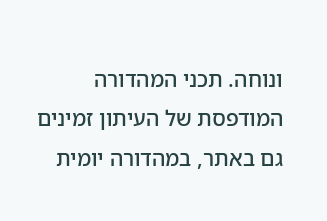ונוחה. תכני המהדורה המודפסת של העיתון זמינים גם באתר, במהדורה יומית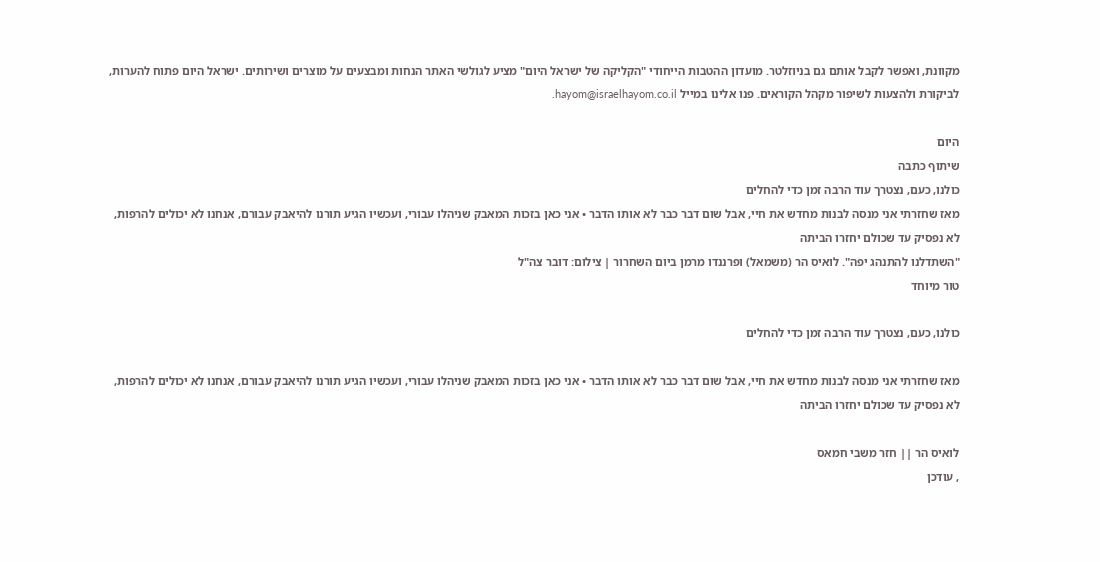מקוונת, ואפשר לקבל אותם גם בניוזלטר. מועדון ההטבות הייחודי "הקליקה של ישראל היום" מציע לגולשי האתר הנחות ומבצעים על מוצרים ושירותים. ישראל היום פתוח להערות, לביקורת ולהצעות לשיפור מקהל הקוראים. פנו אלינו במייל hayom@israelhayom.co.il.

היום
שיתוף כתבה
כולנו, כעם, נצטרך עוד הרבה זמן כדי להחלים
מאז שחזרתי אני מנסה לבנות מחדש את חיי, אבל שום דבר כבר לא אותו הדבר • אני כאן בזכות המאבק שניהלו עבורי, ועכשיו הגיע תורנו להיאבק עבורם, אנחנו לא יכולים להרפות, לא נפסיק עד שכולם יחזרו הביתה
"השתדלנו להתנהג יפה". לואיס הר (משמאל) ופרננדו מרמן ביום השחרור | צילום: דובר צה"ל
טור מיוחד

כולנו, כעם, נצטרך עוד הרבה זמן כדי להחלים

מאז שחזרתי אני מנסה לבנות מחדש את חיי, אבל שום דבר כבר לא אותו הדבר • אני כאן בזכות המאבק שניהלו עבורי, ועכשיו הגיע תורנו להיאבק עבורם, אנחנו לא יכולים להרפות, לא נפסיק עד שכולם יחזרו הביתה

לואיס הר || חזר משבי חמאס
, עודכן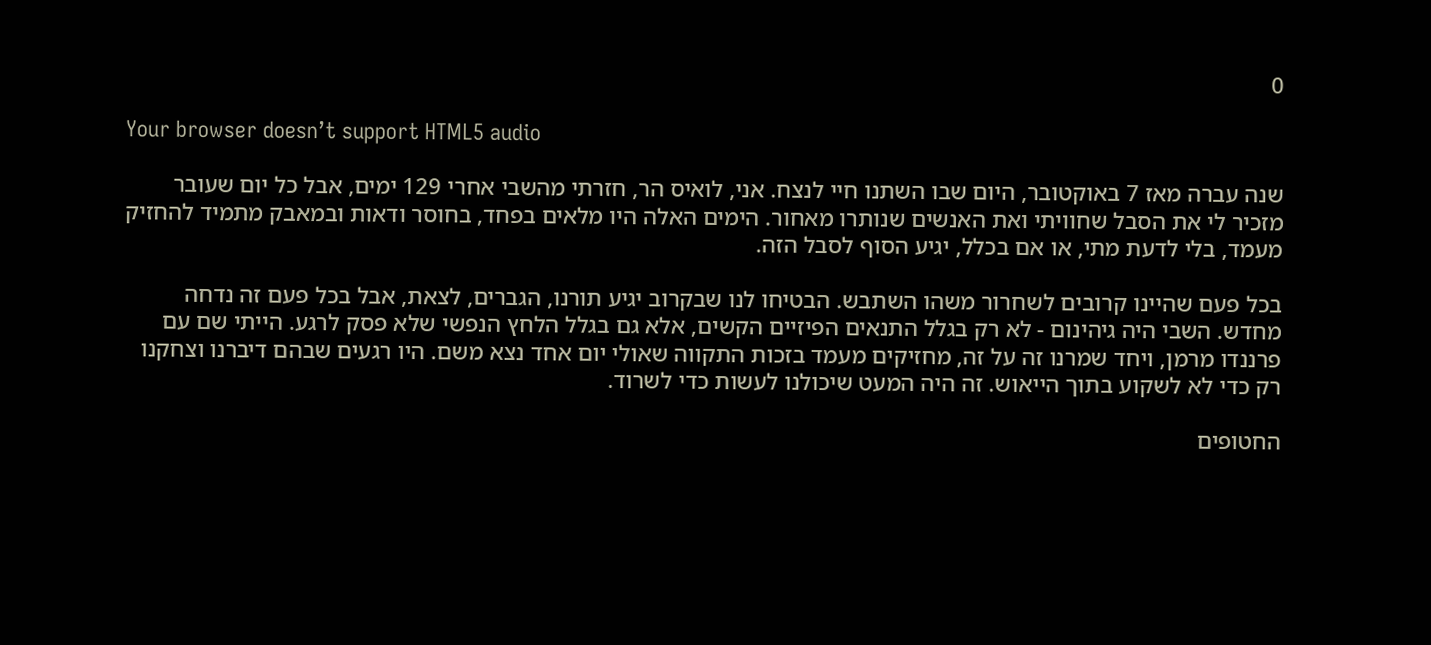0

Your browser doesn’t support HTML5 audio

שנה עברה מאז 7 באוקטובר, היום שבו השתנו חיי לנצח. אני, לואיס הר, חזרתי מהשבי אחרי 129 ימים, אבל כל יום שעובר מזכיר לי את הסבל שחוויתי ואת האנשים שנותרו מאחור. הימים האלה היו מלאים בפחד, בחוסר ודאות ובמאבק מתמיד להחזיק מעמד, בלי לדעת מתי, או אם בכלל, יגיע הסוף לסבל הזה.

בכל פעם שהיינו קרובים לשחרור משהו השתבש. הבטיחו לנו שבקרוב יגיע תורנו, הגברים, לצאת, אבל בכל פעם זה נדחה מחדש. השבי היה גיהינום - לא רק בגלל התנאים הפיזיים הקשים, אלא גם בגלל הלחץ הנפשי שלא פסק לרגע. הייתי שם עם פרננדו מרמן, ויחד שמרנו זה על זה, מחזיקים מעמד בזכות התקווה שאולי יום אחד נצא משם. היו רגעים שבהם דיברנו וצחקנו רק כדי לא לשקוע בתוך הייאוש. זה היה המעט שיכולנו לעשות כדי לשרוד.

החטופים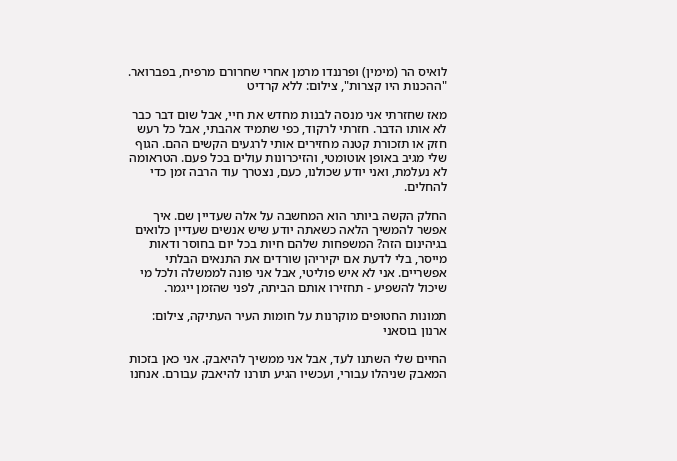לואיס הר (מימין) ופרננדו מרמן אחרי שחרורם מרפיח, בפברואר. "ההכנות היו קצרות", צילום: ללא קרדיט

מאז שחזרתי אני מנסה לבנות מחדש את חיי, אבל שום דבר כבר לא אותו הדבר. חזרתי לרקוד, כפי שתמיד אהבתי, אבל כל רעש חזק או תזכורת קטנה מחזירים אותי לרגעים הקשים ההם. הגוף שלי מגיב באופן אוטומטי, והזיכרונות עולים בכל פעם. הטראומה לא נעלמת, ואני יודע שכולנו, כעם, נצטרך עוד הרבה זמן כדי להחלים.

החלק הקשה ביותר הוא המחשבה על אלה שעדיין שם. איך אפשר להמשיך הלאה כשאתה יודע שיש אנשים שעדיין כלואים בגיהינום הזה? המשפחות שלהם חיות בכל יום בחוסר ודאות מייסר, בלי לדעת אם יקיריהן שורדים את התנאים הבלתי אפשריים. אני לא איש פוליטי, אבל אני פונה לממשלה ולכל מי שיכול להשפיע - תחזירו אותם הביתה, לפני שהזמן ייגמר.

תמונות החטופים מוקרנות על חומות העיר העתיקה, צילום: ארנון בוסאני

החיים שלי השתנו לעד, אבל אני ממשיך להיאבק. אני כאן בזכות המאבק שניהלו עבורי, ועכשיו הגיע תורנו להיאבק עבורם. אנחנו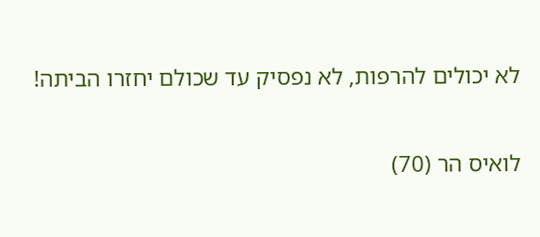לא יכולים להרפות, לא נפסיק עד שכולם יחזרו הביתה!

לואיס הר (70)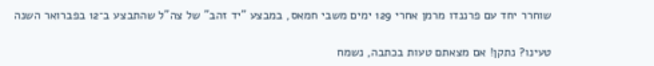שוחרר יחד עם פרננדו מרמן אחרי 129 ימים משבי חמאס, במבצע "יד זהב" של צה"ל שהתבצע ב־12 בפברואר השנה

טעינו? נתקן! אם מצאתם טעות בכתבה, נשמח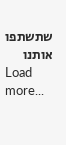שתשתפו אותנו
Load more...